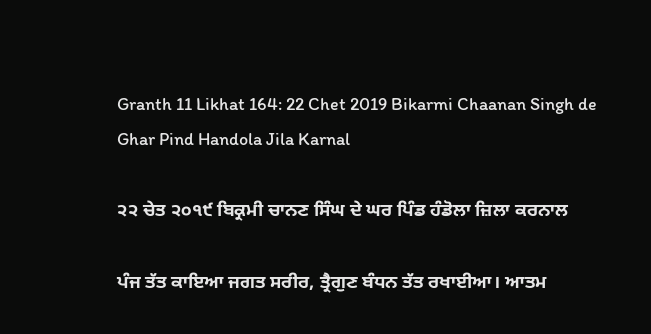Granth 11 Likhat 164: 22 Chet 2019 Bikarmi Chaanan Singh de Ghar Pind Handola Jila Karnal

੨੨ ਚੇਤ ੨੦੧੯ ਬਿਕ੍ਰਮੀ ਚਾਨਣ ਸਿੰਘ ਦੇ ਘਰ ਪਿੰਡ ਹੰਡੋਲਾ ਜ਼ਿਲਾ ਕਰਨਾਲ

ਪੰਜ ਤੱਤ ਕਾਇਆ ਜਗਤ ਸਰੀਰ, ਤ੍ਰੈਗੁਣ ਬੰਧਨ ਤੱਤ ਰਖਾਈਆ। ਆਤਮ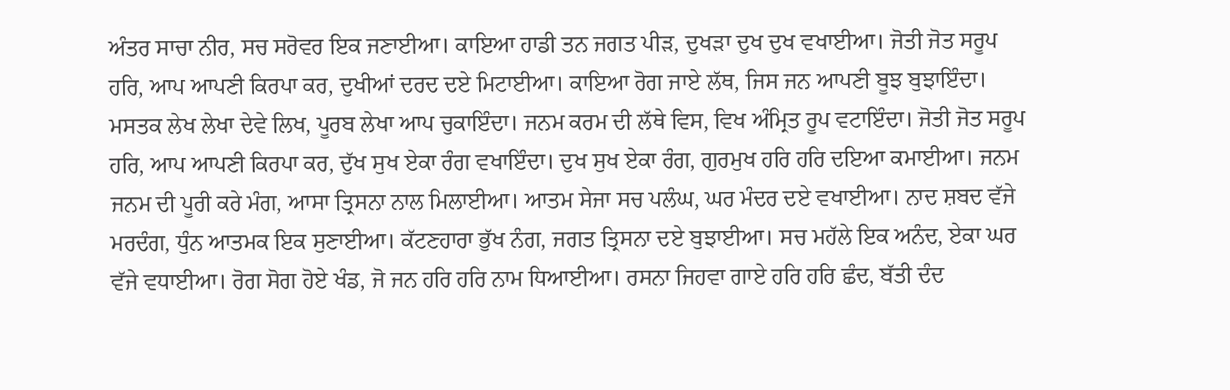ਅੰਤਰ ਸਾਚਾ ਨੀਰ, ਸਚ ਸਰੋਵਰ ਇਕ ਜਣਾਈਆ। ਕਾਇਆ ਹਾਡੀ ਤਨ ਜਗਤ ਪੀੜ, ਦੁਖੜਾ ਦੁਖ ਦੁਖ ਵਖਾਈਆ। ਜੋਤੀ ਜੋਤ ਸਰੂਪ ਹਰਿ, ਆਪ ਆਪਣੀ ਕਿਰਪਾ ਕਰ, ਦੁਖੀਆਂ ਦਰਦ ਦਏ ਮਿਟਾਈਆ। ਕਾਇਆ ਰੋਗ ਜਾਏ ਲੱਥ, ਜਿਸ ਜਨ ਆਪਣੀ ਬੂਝ ਬੁਝਾਇੰਦਾ। ਮਸਤਕ ਲੇਖ ਲੇਖਾ ਦੇਵੇ ਲਿਖ, ਪੂਰਬ ਲੇਖਾ ਆਪ ਚੁਕਾਇੰਦਾ। ਜਨਮ ਕਰਮ ਦੀ ਲੱਥੇ ਵਿਸ, ਵਿਖ ਅੰਮ੍ਰਿਤ ਰੂਪ ਵਟਾਇੰਦਾ। ਜੋਤੀ ਜੋਤ ਸਰੂਪ ਹਰਿ, ਆਪ ਆਪਣੀ ਕਿਰਪਾ ਕਰ, ਦੁੱਖ ਸੁਖ ਏਕਾ ਰੰਗ ਵਖਾਇੰਦਾ। ਦੁਖ ਸੁਖ ਏਕਾ ਰੰਗ, ਗੁਰਮੁਖ ਹਰਿ ਹਰਿ ਦਇਆ ਕਮਾਈਆ। ਜਨਮ ਜਨਮ ਦੀ ਪੂਰੀ ਕਰੇ ਮੰਗ, ਆਸਾ ਤ੍ਰਿਸਨਾ ਨਾਲ ਮਿਲਾਈਆ। ਆਤਮ ਸੇਜਾ ਸਚ ਪਲੰਘ, ਘਰ ਮੰਦਰ ਦਏ ਵਖਾਈਆ। ਨਾਦ ਸ਼ਬਦ ਵੱਜੇ ਮਰਦੰਗ, ਧੁੰਨ ਆਤਮਕ ਇਕ ਸੁਣਾਈਆ। ਕੱਟਣਹਾਰਾ ਭੁੱਖ ਨੰਗ, ਜਗਤ ਤ੍ਰਿਸਨਾ ਦਏ ਬੁਝਾਈਆ। ਸਚ ਮਹੱਲੇ ਇਕ ਅਨੰਦ, ਏਕਾ ਘਰ ਵੱਜੇ ਵਧਾਈਆ। ਰੋਗ ਸੋਗ ਹੋਏ ਖੰਡ, ਜੋ ਜਨ ਹਰਿ ਹਰਿ ਨਾਮ ਧਿਆਈਆ। ਰਸਨਾ ਜਿਹਵਾ ਗਾਏ ਹਰਿ ਹਰਿ ਛੰਦ, ਬੱਤੀ ਦੰਦ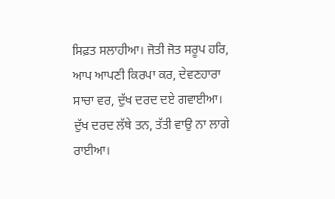ਸਿਫ਼ਤ ਸਲਾਹੀਆ। ਜੋਤੀ ਜੋਤ ਸਰੂਪ ਹਰਿ, ਆਪ ਆਪਣੀ ਕਿਰਪਾ ਕਰ, ਦੇਵਣਹਾਰਾ ਸਾਚਾ ਵਰ, ਦੁੱਖ ਦਰਦ ਦਏ ਗਵਾਈਆ। ਦੁੱਖ ਦਰਦ ਲੱਥੇ ਤਨ, ਤੱਤੀ ਵਾਉ ਨਾ ਲਾਗੇ ਰਾਈਆ।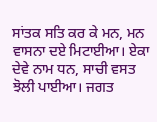ਸਾਂਤਕ ਸਤਿ ਕਰ ਕੇ ਮਨ, ਮਨ ਵਾਸਨਾ ਦਏ ਮਿਟਾਈਆ। ਏਕਾ ਦੇਵੇ ਨਾਮ ਧਨ, ਸਾਚੀ ਵਸਤ ਝੋਲੀ ਪਾਈਆ। ਜਗਤ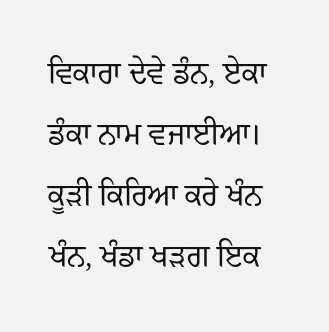ਵਿਕਾਰਾ ਦੇਵੇ ਡੰਨ, ਏਕਾ ਡੰਕਾ ਨਾਮ ਵਜਾਈਆ। ਕੂੜੀ ਕਿਰਿਆ ਕਰੇ ਖੰਨ ਖੰਨ, ਖੰਡਾ ਖੜਗ ਇਕ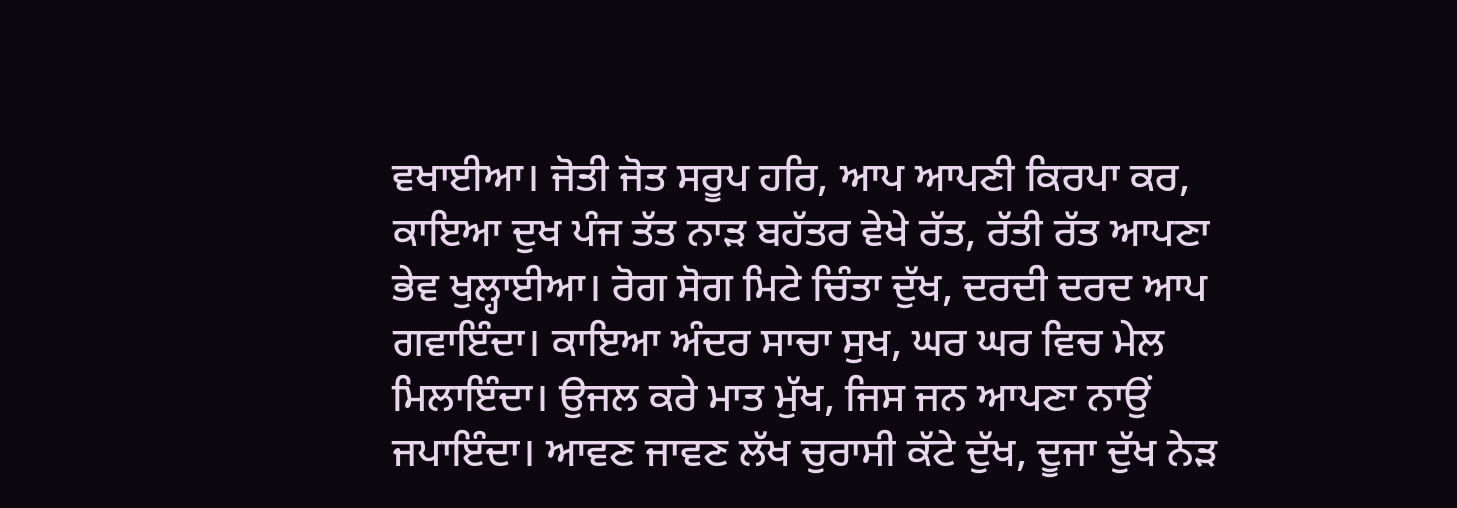ਵਖਾਈਆ। ਜੋਤੀ ਜੋਤ ਸਰੂਪ ਹਰਿ, ਆਪ ਆਪਣੀ ਕਿਰਪਾ ਕਰ, ਕਾਇਆ ਦੁਖ ਪੰਜ ਤੱਤ ਨਾੜ ਬਹੱਤਰ ਵੇਖੇ ਰੱਤ, ਰੱਤੀ ਰੱਤ ਆਪਣਾ ਭੇਵ ਖੁਲ੍ਹਾਈਆ। ਰੋਗ ਸੋਗ ਮਿਟੇ ਚਿੰਤਾ ਦੁੱਖ, ਦਰਦੀ ਦਰਦ ਆਪ ਗਵਾਇੰਦਾ। ਕਾਇਆ ਅੰਦਰ ਸਾਚਾ ਸੁਖ, ਘਰ ਘਰ ਵਿਚ ਮੇਲ ਮਿਲਾਇੰਦਾ। ਉਜਲ ਕਰੇ ਮਾਤ ਮੁੱਖ, ਜਿਸ ਜਨ ਆਪਣਾ ਨਾਉਂ ਜਪਾਇੰਦਾ। ਆਵਣ ਜਾਵਣ ਲੱਖ ਚੁਰਾਸੀ ਕੱਟੇ ਦੁੱਖ, ਦੂਜਾ ਦੁੱਖ ਨੇੜ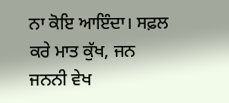ਨਾ ਕੋਇ ਆਇੰਦਾ। ਸਫ਼ਲ ਕਰੇ ਮਾਤ ਕੁੱਖ, ਜਨ ਜਨਨੀ ਵੇਖ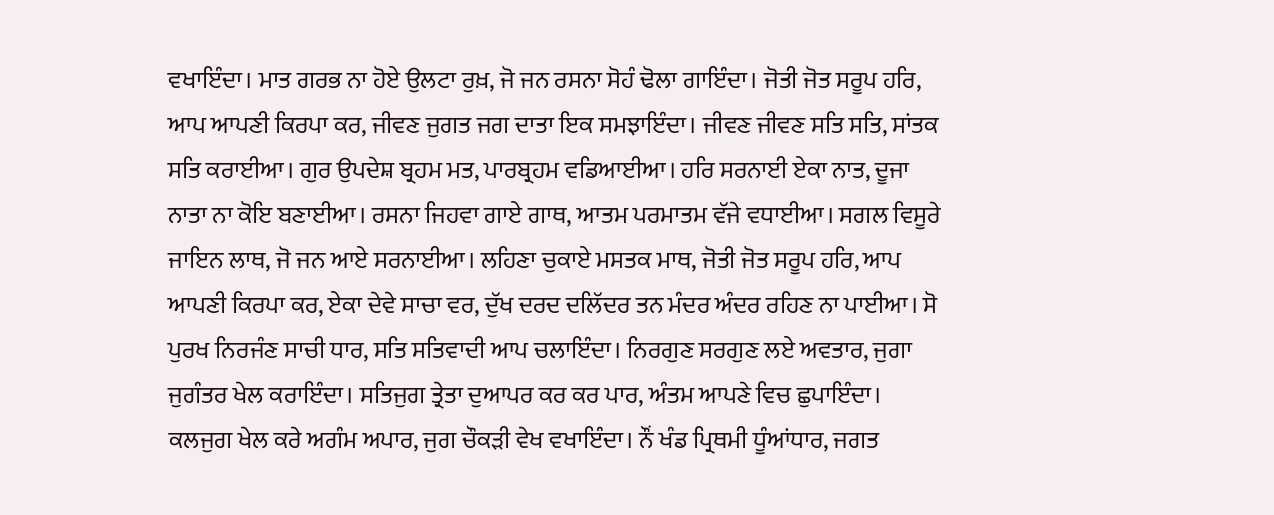ਵਖਾਇੰਦਾ। ਮਾਤ ਗਰਭ ਨਾ ਹੋਏ ਉਲਟਾ ਰੁਖ਼, ਜੋ ਜਨ ਰਸਨਾ ਸੋਹੰ ਢੋਲਾ ਗਾਇੰਦਾ। ਜੋਤੀ ਜੋਤ ਸਰੂਪ ਹਰਿ, ਆਪ ਆਪਣੀ ਕਿਰਪਾ ਕਰ, ਜੀਵਣ ਜੁਗਤ ਜਗ ਦਾਤਾ ਇਕ ਸਮਝਾਇੰਦਾ। ਜੀਵਣ ਜੀਵਣ ਸਤਿ ਸਤਿ, ਸਾਂਤਕ ਸਤਿ ਕਰਾਈਆ। ਗੁਰ ਉਪਦੇਸ਼ ਬ੍ਰਹਮ ਮਤ, ਪਾਰਬ੍ਰਹਮ ਵਡਿਆਈਆ। ਹਰਿ ਸਰਨਾਈ ਏਕਾ ਨਾਤ, ਦੂਜਾ ਨਾਤਾ ਨਾ ਕੋਇ ਬਣਾਈਆ। ਰਸਨਾ ਜਿਹਵਾ ਗਾਏ ਗਾਥ, ਆਤਮ ਪਰਮਾਤਮ ਵੱਜੇ ਵਧਾਈਆ। ਸਗਲ ਵਿਸੂਰੇ ਜਾਇਨ ਲਾਥ, ਜੋ ਜਨ ਆਏ ਸਰਨਾਈਆ। ਲਹਿਣਾ ਚੁਕਾਏ ਮਸਤਕ ਮਾਥ, ਜੋਤੀ ਜੋਤ ਸਰੂਪ ਹਰਿ, ਆਪ ਆਪਣੀ ਕਿਰਪਾ ਕਰ, ਏਕਾ ਦੇਵੇ ਸਾਚਾ ਵਰ, ਦੁੱਖ ਦਰਦ ਦਲਿੱਦਰ ਤਨ ਮੰਦਰ ਅੰਦਰ ਰਹਿਣ ਨਾ ਪਾਈਆ। ਸੋ ਪੁਰਖ ਨਿਰਜੰਣ ਸਾਚੀ ਧਾਰ, ਸਤਿ ਸਤਿਵਾਦੀ ਆਪ ਚਲਾਇੰਦਾ। ਨਿਰਗੁਣ ਸਰਗੁਣ ਲਏ ਅਵਤਾਰ, ਜੁਗਾ ਜੁਗੰਤਰ ਖੇਲ ਕਰਾਇੰਦਾ। ਸਤਿਜੁਗ ਤ੍ਰੇਤਾ ਦੁਆਪਰ ਕਰ ਕਰ ਪਾਰ, ਅੰਤਮ ਆਪਣੇ ਵਿਚ ਛੁਪਾਇੰਦਾ। ਕਲਜੁਗ ਖੇਲ ਕਰੇ ਅਗੰਮ ਅਪਾਰ, ਜੁਗ ਚੌਕੜੀ ਵੇਖ ਵਖਾਇੰਦਾ। ਨੌਂ ਖੰਡ ਪ੍ਰਿਥਮੀ ਧੂੰਆਂਧਾਰ, ਜਗਤ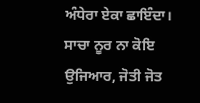ਅੰਧੇਰਾ ਏਕਾ ਛਾਇੰਦਾ। ਸਾਚਾ ਨੂਰ ਨਾ ਕੋਇ ਉਜਿਆਰ, ਜੋਤੀ ਜੋਤ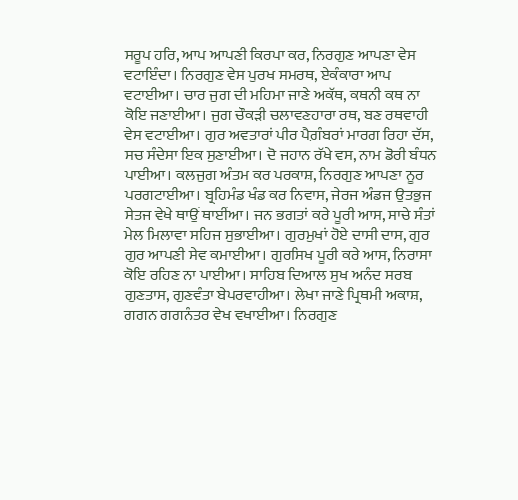ਸਰੂਪ ਹਰਿ, ਆਪ ਆਪਣੀ ਕਿਰਪਾ ਕਰ, ਨਿਰਗੁਣ ਆਪਣਾ ਵੇਸ ਵਟਾਇੰਦਾ। ਨਿਰਗੁਣ ਵੇਸ ਪੁਰਖ ਸਮਰਥ, ਏਕੰਕਾਰਾ ਆਪ ਵਟਾਈਆ। ਚਾਰ ਜੁਗ ਦੀ ਮਹਿਮਾ ਜਾਣੇ ਅਕੱਥ, ਕਥਨੀ ਕਥ ਨਾ ਕੋਇ ਜਣਾਈਆ। ਜੁਗ ਚੌਕੜੀ ਚਲਾਵਣਹਾਰਾ ਰਥ, ਬਣ ਰਥਵਾਹੀ ਵੇਸ ਵਟਾਈਆ। ਗੁਰ ਅਵਤਾਰਾਂ ਪੀਰ ਪੈਗ਼ੰਬਰਾਂ ਮਾਰਗ ਰਿਹਾ ਦੱਸ, ਸਚ ਸੰਦੇਸਾ ਇਕ ਸੁਣਾਈਆ। ਦੋ ਜਹਾਨ ਰੱਖੇ ਵਸ, ਨਾਮ ਡੋਰੀ ਬੰਧਨ ਪਾਈਆ। ਕਲਜੁਗ ਅੰਤਮ ਕਰ ਪਰਕਾਸ਼, ਨਿਰਗੁਣ ਆਪਣਾ ਨੂਰ ਪਰਗਟਾਈਆ। ਬ੍ਰਹਿਮੰਡ ਖੰਡ ਕਰ ਨਿਵਾਸ, ਜੇਰਜ ਅੰਡਜ ਉਤਭੁਜ ਸੇਤਜ ਵੇਖੇ ਥਾਉਂ ਥਾਈਂਆ। ਜਨ ਭਗਤਾਂ ਕਰੇ ਪੂਰੀ ਆਸ, ਸਾਚੇ ਸੰਤਾਂ ਮੇਲ ਮਿਲਾਵਾ ਸਹਿਜ ਸੁਭਾਈਆ। ਗੁਰਮੁਖਾਂ ਹੋਏ ਦਾਸੀ ਦਾਸ, ਗੁਰ ਗੁਰ ਆਪਣੀ ਸੇਵ ਕਮਾਈਆ। ਗੁਰਸਿਖ ਪੂਰੀ ਕਰੇ ਆਸ, ਨਿਰਾਸਾ ਕੋਇ ਰਹਿਣ ਨਾ ਪਾਈਆ। ਸਾਹਿਬ ਦਿਆਲ ਸੁਖ ਅਨੰਦ ਸਰਬ ਗੁਣਤਾਸ, ਗੁਣਵੰਤਾ ਬੇਪਰਵਾਹੀਆ। ਲੇਖਾ ਜਾਣੇ ਪ੍ਰਿਥਮੀ ਅਕਾਸ਼, ਗਗਨ ਗਗਨੰਤਰ ਵੇਖ ਵਖਾਈਆ। ਨਿਰਗੁਣ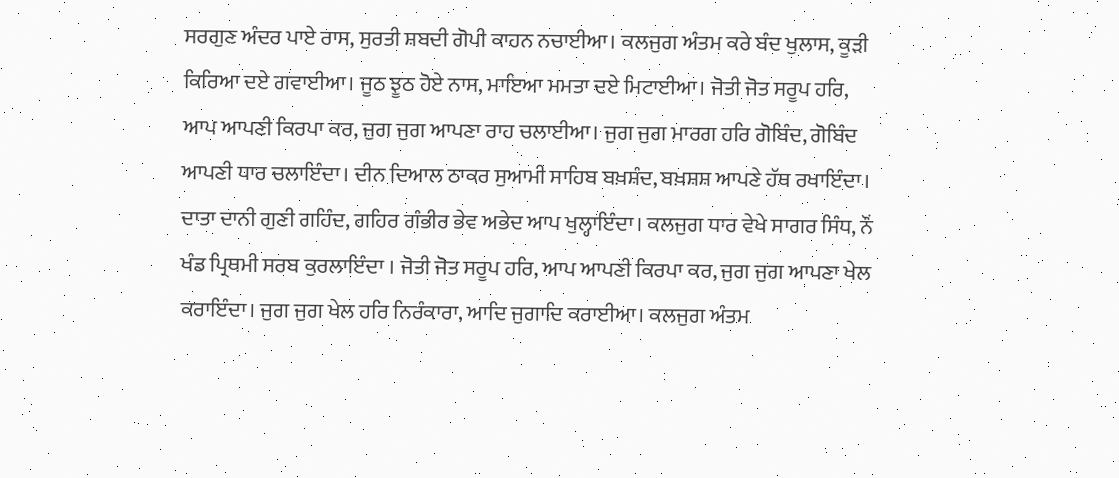ਸਰਗੁਣ ਅੰਦਰ ਪਾਏ ਰਾਸ, ਸੁਰਤੀ ਸ਼ਬਦੀ ਗੋਪੀ ਕਾਹਨ ਨਚਾਈਆ। ਕਲਜੁਗ ਅੰਤਮ ਕਰੇ ਬੰਦ ਖੁਲਾਸ, ਕੂੜੀ ਕਿਰਿਆ ਦਏ ਗਵਾਈਆ। ਜੂਠ ਝੂਠ ਹੋਏ ਨਾਸ, ਮਾਇਆ ਮਮਤਾ ਦਏ ਮਿਟਾਈਆ। ਜੋਤੀ ਜੋਤ ਸਰੂਪ ਹਰਿ, ਆਪ ਆਪਣੀ ਕਿਰਪਾ ਕਰ, ਜੁਗ ਜੁਗ ਆਪਣਾ ਰਾਹ ਚਲਾਈਆ। ਜੁਗ ਜੁਗ ਮਾਰਗ ਹਰਿ ਗੋਬਿੰਦ, ਗੋਬਿੰਦ ਆਪਣੀ ਧਾਰ ਚਲਾਇੰਦਾ। ਦੀਨ ਦਿਆਲ ਠਾਕਰ ਸੁਆਮੀ ਸਾਹਿਬ ਬਖ਼ਸ਼ੰਦ, ਬਖ਼ਸ਼ਸ਼ ਆਪਣੇ ਹੱਥ ਰਖਾਇੰਦਾ। ਦਾਤਾ ਦਾਨੀ ਗੁਣੀ ਗਹਿੰਦ, ਗਹਿਰ ਗੰਭੀਰ ਭੇਵ ਅਭੇਦ ਆਪ ਖੁਲ੍ਹਾਇੰਦਾ। ਕਲਜੁਗ ਧਾਰ ਵੇਖੇ ਸਾਗਰ ਸਿੰਧ, ਨੌਂ ਖੰਡ ਪ੍ਰਿਥਮੀ ਸਰਬ ਕੁਰਲਾਇੰਦਾ । ਜੋਤੀ ਜੋਤ ਸਰੂਪ ਹਰਿ, ਆਪ ਆਪਣੀ ਕਿਰਪਾ ਕਰ, ਜੁਗ ਜੁਗ ਆਪਣਾ ਖੇਲ ਕਰਾਇੰਦਾ। ਜੁਗ ਜੁਗ ਖੇਲ ਹਰਿ ਨਿਰੰਕਾਰਾ, ਆਦਿ ਜੁਗਾਦਿ ਕਰਾਈਆ। ਕਲਜੁਗ ਅੰਤਮ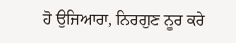ਹੋ ਉਜਿਆਰਾ, ਨਿਰਗੁਣ ਨੂਰ ਕਰੇ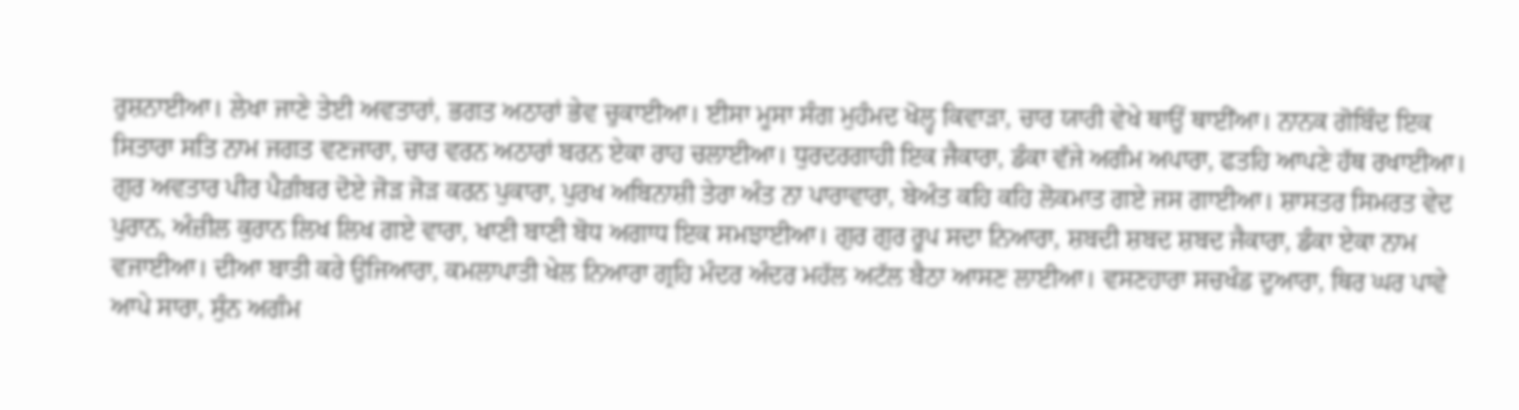ਰੁਸ਼ਨਾਈਆ। ਲੇਖਾ ਜਾਣੇ ਤੇਈ ਅਵਤਾਰਾਂ, ਭਗਤ ਅਠਾਰਾਂ ਭੇਵ ਚੁਕਾਈਆ। ਈਸਾ ਮੂਸਾ ਸੰਗ ਮੁਹੰਮਦ ਖੋਲ੍ਹ ਕਿਵਾੜਾ, ਚਾਰ ਯਾਰੀ ਵੇਖੇ ਥਾਉਂ ਥਾਈਂਆ। ਨਾਨਕ ਗੋਬਿੰਦ ਇਕ ਸਿਤਾਰਾ ਸਤਿ ਨਾਮ ਜਗਤ ਵਣਜਾਰਾ, ਚਾਰ ਵਰਨ ਅਠਾਰਾਂ ਬਰਨ ਏਕਾ ਰਾਹ ਚਲਾਈਆ। ਧੁਰਦਰਗਾਹੀ ਇਕ ਜੈਕਾਰਾ, ਡੰਕਾ ਵੱਜੇ ਅਗੰਮ ਅਪਾਰਾ, ਫਤਹਿ ਆਪਣੇ ਹੱਥ ਰਖਾਈਆ। ਗੁਰ ਅਵਤਾਰ ਪੀਰ ਪੈਗ਼ੰਬਰ ਦੋਏ ਜੋੜ ਜੋੜ ਕਰਨ ਪੁਕਾਰਾ, ਪੁਰਖ ਅਬਿਨਾਸ਼ੀ ਤੇਰਾ ਅੰਤ ਨਾ ਪਾਰਾਵਾਰਾ, ਬੇਅੰਤ ਕਹਿ ਕਹਿ ਲੋਕਮਾਤ ਗਏ ਜਸ ਗਾਈਆ। ਸ਼ਾਸਤਰ ਸਿਮਰਤ ਵੇਦ ਪੁਰਾਨ, ਅੰਜ਼ੀਲ ਕੁਰਾਨ ਲਿਖ ਲਿਖ ਗਏ ਵਾਰਾ, ਖਾਣੀ ਬਾਣੀ ਬੋਧ ਅਗਾਧ ਇਕ ਸਮਝਾਈਆ। ਗੁਰ ਗੁਰ ਰੂਪ ਸਦਾ ਨਿਆਰਾ, ਸ਼ਬਦੀ ਸ਼ਬਦ ਸ਼ਬਦ ਜੈਕਾਰਾ, ਡੰਕਾ ਏਕਾ ਨਾਮ ਵਜਾਈਆ। ਦੀਆ ਬਾਤੀ ਕਰੇ ਉਜਿਆਰਾ, ਕਮਲਾਪਾਤੀ ਖੇਲ ਨਿਆਰਾ ਗ੍ਰਹਿ ਮੰਦਰ ਅੰਦਰ ਮਹੱਲ ਅਟੱਲ ਬੈਠਾ ਆਸਣ ਲਾਈਆ। ਵਸਣਹਾਰਾ ਸਚਖੰਡ ਦੁਆਰਾ, ਥਿਰ ਘਰ ਪਾਵੇ ਆਪੇ ਸਾਰਾ, ਸੁੰਨ ਅਗੰਮ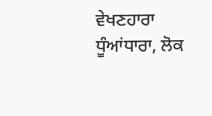ਵੇਖਣਹਾਰਾ ਧੂੰਆਂਧਾਰਾ, ਲੋਕ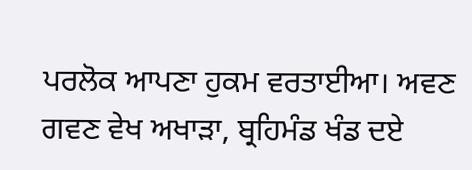ਪਰਲੋਕ ਆਪਣਾ ਹੁਕਮ ਵਰਤਾਈਆ। ਅਵਣ ਗਵਣ ਵੇਖ ਅਖਾੜਾ, ਬ੍ਰਹਿਮੰਡ ਖੰਡ ਦਏ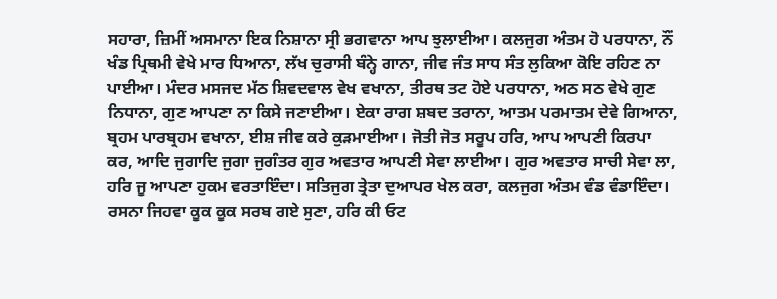ਸਹਾਰਾ, ਜ਼ਿਮੀਂ ਅਸਮਾਨਾ ਇਕ ਨਿਸ਼ਾਨਾ ਸ੍ਰੀ ਭਗਵਾਨਾ ਆਪ ਝੁਲਾਈਆ। ਕਲਜੁਗ ਅੰਤਮ ਹੋ ਪਰਧਾਨਾ, ਨੌਂ ਖੰਡ ਪ੍ਰਿਥਮੀ ਵੇਖੇ ਮਾਰ ਧਿਆਨਾ, ਲੱਖ ਚੁਰਾਸੀ ਬੰਨ੍ਹੇ ਗਾਨਾ, ਜੀਵ ਜੰਤ ਸਾਧ ਸੰਤ ਲੁਕਿਆ ਕੋਇ ਰਹਿਣ ਨਾ ਪਾਈਆ। ਮੰਦਰ ਮਸਜਦ ਮੱਠ ਸ਼ਿਵਦਵਾਲ ਵੇਖ ਵਖਾਨਾ, ਤੀਰਥ ਤਟ ਹੋਏ ਪਰਧਾਨਾ, ਅਠ ਸਠ ਵੇਖੇ ਗੁਣ ਨਿਧਾਨਾ, ਗੁਣ ਆਪਣਾ ਨਾ ਕਿਸੇ ਜਣਾਈਆ। ਏਕਾ ਰਾਗ ਸ਼ਬਦ ਤਰਾਨਾ, ਆਤਮ ਪਰਮਾਤਮ ਦੇਵੇ ਗਿਆਨਾ, ਬ੍ਰਹਮ ਪਾਰਬ੍ਰਹਮ ਵਖਾਨਾ, ਈਸ਼ ਜੀਵ ਕਰੇ ਕੁੜਮਾਈਆ। ਜੋਤੀ ਜੋਤ ਸਰੂਪ ਹਰਿ, ਆਪ ਆਪਣੀ ਕਿਰਪਾ ਕਰ, ਆਦਿ ਜੁਗਾਦਿ ਜੁਗਾ ਜੁਗੰਤਰ ਗੁਰ ਅਵਤਾਰ ਆਪਣੀ ਸੇਵਾ ਲਾਈਆ। ਗੁਰ ਅਵਤਾਰ ਸਾਚੀ ਸੇਵਾ ਲਾ, ਹਰਿ ਜੂ ਆਪਣਾ ਹੁਕਮ ਵਰਤਾਇੰਦਾ। ਸਤਿਜੁਗ ਤ੍ਰੇਤਾ ਦੁਆਪਰ ਖੇਲ ਕਰਾ, ਕਲਜੁਗ ਅੰਤਮ ਵੰਡ ਵੰਡਾਇੰਦਾ। ਰਸਨਾ ਜਿਹਵਾ ਕੂਕ ਕੂਕ ਸਰਬ ਗਏ ਸੁਣਾ, ਹਰਿ ਕੀ ਓਟ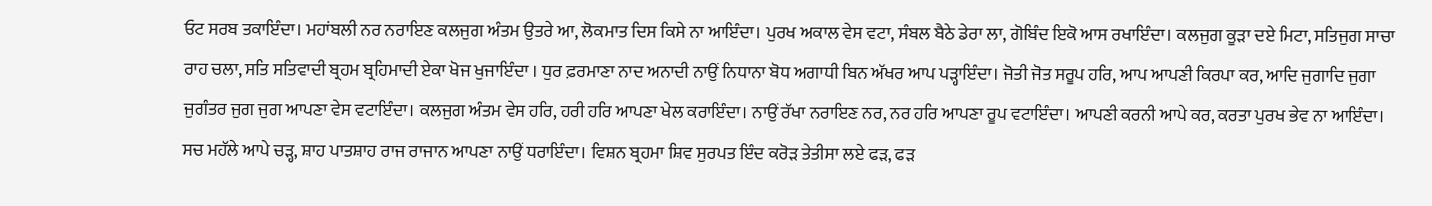ਓਟ ਸਰਬ ਤਕਾਇੰਦਾ। ਮਹਾਂਬਲੀ ਨਰ ਨਰਾਇਣ ਕਲਜੁਗ ਅੰਤਮ ਉਤਰੇ ਆ, ਲੋਕਮਾਤ ਦਿਸ ਕਿਸੇ ਨਾ ਆਇੰਦਾ। ਪੁਰਖ ਅਕਾਲ ਵੇਸ ਵਟਾ, ਸੰਬਲ ਬੈਠੇ ਡੇਰਾ ਲਾ, ਗੋਬਿੰਦ ਇਕੋ ਆਸ ਰਖਾਇੰਦਾ। ਕਲਜੁਗ ਕੂੜਾ ਦਏ ਮਿਟਾ, ਸਤਿਜੁਗ ਸਾਚਾ ਰਾਹ ਚਲਾ, ਸਤਿ ਸਤਿਵਾਦੀ ਬ੍ਰਹਮ ਬ੍ਰਹਿਮਾਦੀ ਏਕਾ ਖੋਜ ਖੁਜਾਇੰਦਾ । ਧੁਰ ਫ਼ਰਮਾਣਾ ਨਾਦ ਅਨਾਦੀ ਨਾਉਂ ਨਿਧਾਨਾ ਬੋਧ ਅਗਾਧੀ ਬਿਨ ਅੱਖਰ ਆਪ ਪੜ੍ਹਾਇੰਦਾ। ਜੋਤੀ ਜੋਤ ਸਰੂਪ ਹਰਿ, ਆਪ ਆਪਣੀ ਕਿਰਪਾ ਕਰ, ਆਦਿ ਜੁਗਾਦਿ ਜੁਗਾ ਜੁਗੰਤਰ ਜੁਗ ਜੁਗ ਆਪਣਾ ਵੇਸ ਵਟਾਇੰਦਾ। ਕਲਜੁਗ ਅੰਤਮ ਵੇਸ ਹਰਿ, ਹਰੀ ਹਰਿ ਆਪਣਾ ਖੇਲ ਕਰਾਇੰਦਾ। ਨਾਉਂ ਰੱਖਾ ਨਰਾਇਣ ਨਰ, ਨਰ ਹਰਿ ਆਪਣਾ ਰੂਪ ਵਟਾਇੰਦਾ। ਆਪਣੀ ਕਰਨੀ ਆਪੇ ਕਰ, ਕਰਤਾ ਪੁਰਖ ਭੇਵ ਨਾ ਆਇੰਦਾ। ਸਚ ਮਹੱਲੇ ਆਪੇ ਚੜ੍ਹ, ਸ਼ਾਹ ਪਾਤਸ਼ਾਹ ਰਾਜ ਰਾਜਾਨ ਆਪਣਾ ਨਾਉਂ ਧਰਾਇੰਦਾ। ਵਿਸ਼ਨ ਬ੍ਰਹਮਾ ਸ਼ਿਵ ਸੁਰਪਤ ਇੰਦ ਕਰੋੜ ਤੇਤੀਸਾ ਲਏ ਫੜ, ਫੜ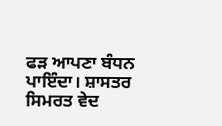ਫੜ ਆਪਣਾ ਬੰਧਨ ਪਾਇੰਦਾ। ਸ਼ਾਸਤਰ ਸਿਮਰਤ ਵੇਦ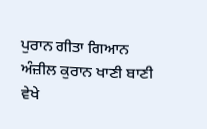ਪੁਰਾਨ ਗੀਤਾ ਗਿਆਨ ਅੰਜ਼ੀਲ ਕੁਰਾਨ ਖਾਣੀ ਬਾਣੀ ਵੇਖੇ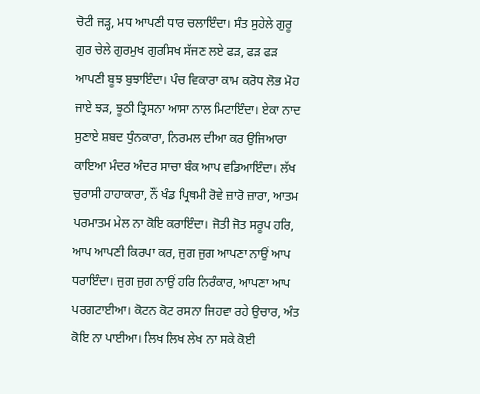ਚੋਟੀ ਜੜ੍ਹ, ਮਧ ਆਪਣੀ ਧਾਰ ਚਲਾਇੰਦਾ। ਸੰਤ ਸੁਹੇਲੇ ਗੁਰੂ ਗੁਰ ਚੇਲੇ ਗੁਰਮੁਖ ਗੁਰਸਿਖ ਸੱਜਣ ਲਏ ਫੜ, ਫੜ ਫੜ ਆਪਣੀ ਬੂਝ ਬੁਝਾਇੰਦਾ। ਪੰਚ ਵਿਕਾਰਾ ਕਾਮ ਕਰੋਧ ਲੋਭ ਮੋਹ ਜਾਏ ਝੜ, ਝੂਠੀ ਤ੍ਰਿਸਨਾ ਆਸਾ ਨਾਲ ਮਿਟਾਇੰਦਾ। ਏਕਾ ਨਾਦ ਸੁਣਾਏ ਸ਼ਬਦ ਧੁੰਨਕਾਰਾ, ਨਿਰਮਲ ਦੀਆ ਕਰ ਉਜਿਆਰਾ ਕਾਇਆ ਮੰਦਰ ਅੰਦਰ ਸਾਚਾ ਬੰਕ ਆਪ ਵਡਿਆਇੰਦਾ। ਲੱਖ ਚੁਰਾਸੀ ਹਾਹਾਕਾਰਾ, ਨੌਂ ਖੰਡ ਪ੍ਰਿਥਮੀ ਰੋਵੇ ਜ਼ਾਰੋ ਜ਼ਾਰਾ, ਆਤਮ ਪਰਮਾਤਮ ਮੇਲ ਨਾ ਕੋਇ ਕਰਾਇੰਦਾ। ਜੋਤੀ ਜੋਤ ਸਰੂਪ ਹਰਿ, ਆਪ ਆਪਣੀ ਕਿਰਪਾ ਕਰ, ਜੁਗ ਜੁਗ ਆਪਣਾ ਨਾਉਂ ਆਪ ਧਰਾਇੰਦਾ। ਜੁਗ ਜੁਗ ਨਾਉਂ ਹਰਿ ਨਿਰੰਕਾਰ, ਆਪਣਾ ਆਪ ਪਰਗਟਾਈਆ। ਕੋਟਨ ਕੋਟ ਰਸਨਾ ਜਿਹਵਾ ਰਹੇ ਉਚਾਰ, ਅੰਤ ਕੋਇ ਨਾ ਪਾਈਆ। ਲਿਖ ਲਿਖ ਲੇਖ ਨਾ ਸਕੇ ਕੋਈ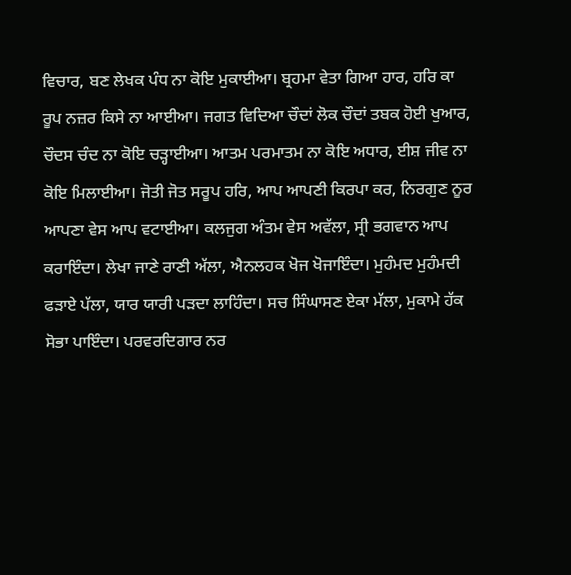ਵਿਚਾਰ, ਬਣ ਲੇਖਕ ਪੰਧ ਨਾ ਕੋਇ ਮੁਕਾਈਆ। ਬ੍ਰਹਮਾ ਵੇਤਾ ਗਿਆ ਹਾਰ, ਹਰਿ ਕਾ ਰੂਪ ਨਜ਼ਰ ਕਿਸੇ ਨਾ ਆਈਆ। ਜਗਤ ਵਿਦਿਆ ਚੌਦਾਂ ਲੋਕ ਚੌਦਾਂ ਤਬਕ ਹੋਈ ਖੁਆਰ, ਚੌਦਸ ਚੰਦ ਨਾ ਕੋਇ ਚੜ੍ਹਾਈਆ। ਆਤਮ ਪਰਮਾਤਮ ਨਾ ਕੋਇ ਅਧਾਰ, ਈਸ਼ ਜੀਵ ਨਾ ਕੋਇ ਮਿਲਾਈਆ। ਜੋਤੀ ਜੋਤ ਸਰੂਪ ਹਰਿ, ਆਪ ਆਪਣੀ ਕਿਰਪਾ ਕਰ, ਨਿਰਗੁਣ ਨੂਰ ਆਪਣਾ ਵੇਸ ਆਪ ਵਟਾਈਆ। ਕਲਜੁਗ ਅੰਤਮ ਵੇਸ ਅਵੱਲਾ, ਸ੍ਰੀ ਭਗਵਾਨ ਆਪ ਕਰਾਇੰਦਾ। ਲੇਖਾ ਜਾਣੇ ਰਾਣੀ ਅੱਲਾ, ਐਨਲਹਕ ਖੋਜ ਖੋਜਾਇੰਦਾ। ਮੁਹੰਮਦ ਮੁਹੰਮਦੀ ਫੜਾਏ ਪੱਲਾ, ਯਾਰ ਯਾਰੀ ਪੜਦਾ ਲਾਹਿੰਦਾ। ਸਚ ਸਿੰਘਾਸਣ ਏਕਾ ਮੱਲਾ, ਮੁਕਾਮੇ ਹੱਕ ਸੋਭਾ ਪਾਇੰਦਾ। ਪਰਵਰਦਿਗਾਰ ਨਰ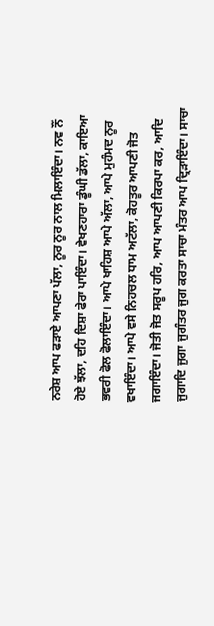ਨਰੇਸ਼ ਆਪ ਫੜਾਏ ਆਪਣਾ ਪੱਲਾ, ਨੂਰ ਨੂਰ ਨਾਲ ਮਿਲਾਇੰਦਾ। ਨਵ ਨੌਂ ਹੋਏ ਝੱਲਾ, ਦਹਿ ਦਿਸ਼ਾ ਫੇਰਾ ਪਾਇੰਦਾ। ਵੇਖਣਹਾਰਾ ਡੂੰਘੀ ਡੱਲਾ, ਕਾਇਆ ਭਵਰੀ ਫੋਲ ਫੋਲਾਇੰਦਾ। ਆਪੇ ਖਾਹਿਸ਼ ਆਪੇ ਅੱਲਾ, ਆਪੇ ਮੁਹੰਮਦ ਨੂਰ ਵਖਾਇੰਦਾ। ਆਪੇ ਵਸੇ ਨਿਹਚਲ ਧਾਮ ਅਟੱਲਾ, ਕੋਹਤੂਰ ਆਪਣੀ ਜੋਤ ਜਗਾਇੰਦਾ। ਜੋਤੀ ਜੋਤ ਸਰੂਪ ਹਰਿ, ਆਪ ਆਪਣੀ ਕਿਰਪਾ ਕਰ, ਆਦਿ ਜੁਗਾਦਿ ਜੁਗਾ ਜੁਗੰਤਰ ਜੁਗ ਕਰਤਾ ਸਾਚਾ ਮੰਤਰ ਆਪ ਦ੍ਰਿੜਾਇੰਦਾ। ਸਾਚਾ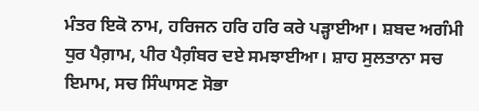ਮੰਤਰ ਇਕੋ ਨਾਮ, ਹਰਿਜਨ ਹਰਿ ਹਰਿ ਕਰੇ ਪੜ੍ਹਾਈਆ। ਸ਼ਬਦ ਅਗੰਮੀ ਧੁਰ ਪੈਗ਼ਾਮ, ਪੀਰ ਪੈਗ਼ੰਬਰ ਦਏ ਸਮਝਾਈਆ। ਸ਼ਾਹ ਸੁਲਤਾਨਾ ਸਚ ਇਮਾਮ, ਸਚ ਸਿੰਘਾਸਣ ਸੋਭਾ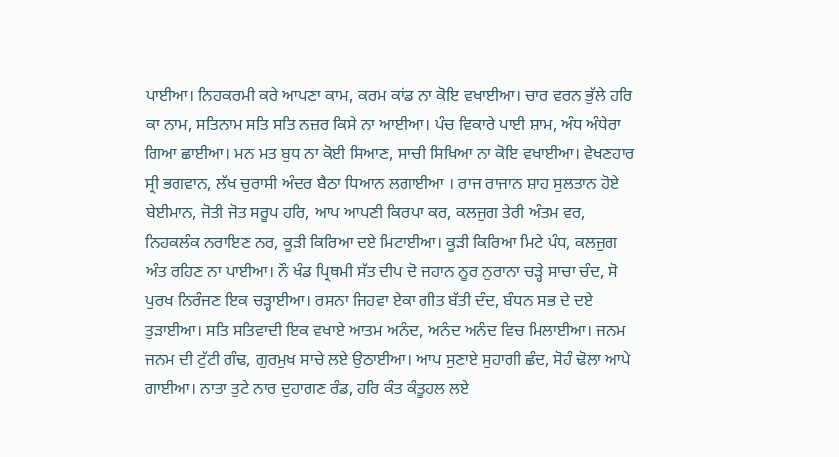ਪਾਈਆ। ਨਿਹਕਰਮੀ ਕਰੇ ਆਪਣਾ ਕਾਮ, ਕਰਮ ਕਾਂਡ ਨਾ ਕੋਇ ਵਖਾਈਆ। ਚਾਰ ਵਰਨ ਭੁੱਲੇ ਹਰਿ ਕਾ ਨਾਮ, ਸਤਿਨਾਮ ਸਤਿ ਸਤਿ ਨਜ਼ਰ ਕਿਸੇ ਨਾ ਆਈਆ। ਪੰਚ ਵਿਕਾਰੇ ਪਾਈ ਸ਼ਾਮ, ਅੰਧ ਅੰਧੇਰਾ ਗਿਆ ਛਾਈਆ। ਮਨ ਮਤ ਬੁਧ ਨਾ ਕੋਈ ਸਿਆਣ, ਸਾਚੀ ਸਿਖਿਆ ਨਾ ਕੋਇ ਵਖਾਈਆ। ਵੇਖਣਹਾਰ ਸ੍ਰੀ ਭਗਵਾਨ, ਲੱਖ ਚੁਰਾਸੀ ਅੰਦਰ ਬੈਠਾ ਧਿਆਨ ਲਗਾਈਆ । ਰਾਜ ਰਾਜਾਨ ਸ਼ਾਹ ਸੁਲਤਾਨ ਹੋਏ ਬੇਈਮਾਨ, ਜੋਤੀ ਜੋਤ ਸਰੂਪ ਹਰਿ, ਆਪ ਆਪਣੀ ਕਿਰਪਾ ਕਰ, ਕਲਜੁਗ ਤੇਰੀ ਅੰਤਮ ਵਰ, ਨਿਹਕਲੰਕ ਨਰਾਇਣ ਨਰ, ਕੂੜੀ ਕਿਰਿਆ ਦਏ ਮਿਟਾਈਆ। ਕੂੜੀ ਕਿਰਿਆ ਮਿਟੇ ਪੰਧ, ਕਲਜੁਗ ਅੰਤ ਰਹਿਣ ਨਾ ਪਾਈਆ। ਨੌ ਖੰਡ ਪ੍ਰਿਥਮੀ ਸੱਤ ਦੀਪ ਦੋ ਜਹਾਨ ਨੂਰ ਨੁਰਾਨਾ ਚੜ੍ਹੇ ਸਾਚਾ ਚੰਦ, ਸੋ ਪੁਰਖ ਨਿਰੰਜਣ ਇਕ ਚੜ੍ਹਾਈਆ। ਰਸਨਾ ਜਿਹਵਾ ਏਕਾ ਗੀਤ ਬੱਤੀ ਦੰਦ, ਬੰਧਨ ਸਭ ਦੇ ਦਏ ਤੁੜਾਈਆ। ਸਤਿ ਸਤਿਵਾਦੀ ਇਕ ਵਖਾਏ ਆਤਮ ਅਨੰਦ, ਅਨੰਦ ਅਨੰਦ ਵਿਚ ਮਿਲਾਈਆ। ਜਨਮ ਜਨਮ ਦੀ ਟੁੱਟੀ ਗੰਢ, ਗੁਰਮੁਖ ਸਾਚੇ ਲਏ ਉਠਾਈਆ। ਆਪ ਸੁਣਾਏ ਸੁਹਾਗੀ ਛੰਦ, ਸੋਹੰ ਢੋਲਾ ਆਪੇ ਗਾਈਆ। ਨਾਤਾ ਤੁਟੇ ਨਾਰ ਦੁਹਾਗਣ ਰੰਡ, ਹਰਿ ਕੰਤ ਕੰਤੂਹਲ ਲਏ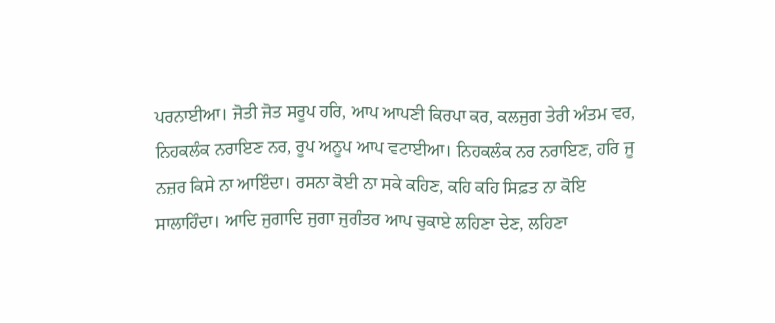ਪਰਨਾਈਆ। ਜੋਤੀ ਜੋਤ ਸਰੂਪ ਹਰਿ, ਆਪ ਆਪਣੀ ਕਿਰਪਾ ਕਰ, ਕਲਜੁਗ ਤੇਰੀ ਅੰਤਮ ਵਰ, ਨਿਹਕਲੰਕ ਨਰਾਇਣ ਨਰ, ਰੂਪ ਅਨੂਪ ਆਪ ਵਟਾਈਆ। ਨਿਹਕਲੰਕ ਨਰ ਨਰਾਇਣ, ਹਰਿ ਜੂ ਨਜ਼ਰ ਕਿਸੇ ਨਾ ਆਇੰਦਾ। ਰਸਨਾ ਕੋਈ ਨਾ ਸਕੇ ਕਹਿਣ, ਕਹਿ ਕਹਿ ਸਿਫ਼ਤ ਨਾ ਕੋਇ ਸਾਲਾਹਿੰਦਾ। ਆਦਿ ਜੁਗਾਦਿ ਜੁਗਾ ਜੁਗੰਤਰ ਆਪ ਚੁਕਾਏ ਲਹਿਣਾ ਦੇਣ, ਲਹਿਣਾ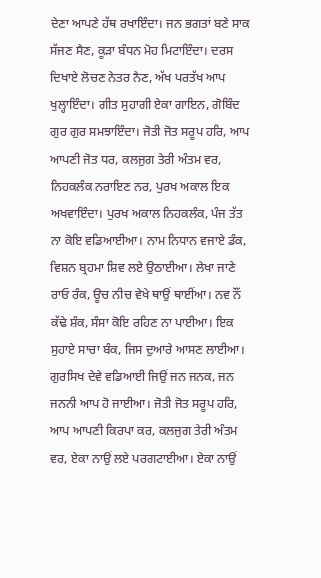ਦੇਣਾ ਆਪਣੇ ਹੱਥ ਰਖਾਇੰਦਾ। ਜਨ ਭਗਤਾਂ ਬਣੇ ਸਾਕ ਸੱਜਣ ਸੈਣ, ਕੂੜਾ ਬੰਧਨ ਮੋਹ ਮਿਟਾਇੰਦਾ। ਦਰਸ ਦਿਖਾਏ ਲੋਚਣ ਨੇਤਰ ਨੈਣ, ਅੱਖ ਪਰਤੱਖ ਆਪ ਖੁਲ੍ਹਾਇੰਦਾ। ਗੀਤ ਸੁਹਾਗੀ ਏਕਾ ਗਾਇਨ, ਗੋਬਿੰਦ ਗੁਰ ਗੁਰ ਸਮਝਾਇੰਦਾ। ਜੋਤੀ ਜੋਤ ਸਰੂਪ ਹਰਿ, ਆਪ ਆਪਣੀ ਜੋਤ ਧਰ, ਕਲਜੁਗ ਤੇਰੀ ਅੰਤਮ ਵਰ, ਨਿਹਕਲੰਕ ਨਰਾਇਣ ਨਰ, ਪੁਰਖ ਅਕਾਲ ਇਕ ਅਖਵਾਇੰਦਾ। ਪੁਰਖ ਅਕਾਲ ਨਿਹਕਲੰਕ, ਪੰਜ ਤੱਤ ਨਾ ਕੋਇ ਵਡਿਆਈਆ। ਨਾਮ ਨਿਧਾਨ ਵਜਾਏ ਡੰਕ, ਵਿਸ਼ਨ ਬ੍ਰਹਮਾ ਸ਼ਿਵ ਲਏ ਉਠਾਈਆ। ਲੇਖਾ ਜਾਣੇ ਰਾਓ ਰੰਕ, ਊਚ ਨੀਚ ਵੇਖੇ ਥਾਉਂ ਥਾਈਂਆ। ਨਵ ਨੌਂ ਕੱਢੇ ਸ਼ੰਕ, ਸੰਸਾ ਕੋਇ ਰਹਿਣ ਨਾ ਪਾਈਆ। ਇਕ ਸੁਹਾਏ ਸਾਚਾ ਬੰਕ, ਜਿਸ ਦੁਆਰੇ ਆਸਣ ਲਾਈਆ। ਗੁਰਸਿਖ ਦੇਵੇ ਵਡਿਆਈ ਜਿਉਂ ਜਨ ਜਨਕ, ਜਨ ਜਨਨੀ ਆਪ ਹੋ ਜਾਈਆ। ਜੋਤੀ ਜੋਤ ਸਰੂਪ ਹਰਿ, ਆਪ ਆਪਣੀ ਕਿਰਪਾ ਕਰ, ਕਲਜੁਗ ਤੇਰੀ ਅੰਤਮ ਵਰ, ਏਕਾ ਨਾਉਂ ਲਏ ਪਰਗਟਾਈਆ। ਏਕਾ ਨਾਉਂ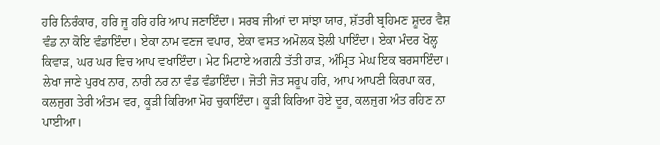ਹਰਿ ਨਿਰੰਕਾਰ, ਹਰਿ ਜੂ ਹਰਿ ਹਰਿ ਆਪ ਜਣਾਇੰਦਾ। ਸਰਬ ਜੀਆਂ ਦਾ ਸਾਂਝਾ ਯਾਰ, ਸ਼ੱਤਰੀ ਬ੍ਰਹਿਮਣ ਸ਼ੂਦਰ ਵੈਸ਼ ਵੰਡ ਨਾ ਕੋਇ ਵੰਡਾਇੰਦਾ। ਏਕਾ ਨਾਮ ਵਣਜ ਵਪਾਰ, ਏਕਾ ਵਸਤ ਅਮੋਲਕ ਝੋਲੀ ਪਾਇੰਦਾ। ਏਕਾ ਮੰਦਰ ਖੋਲ੍ਹ ਕਿਵਾੜ, ਘਰ ਘਰ ਵਿਚ ਆਪ ਵਖਾਇੰਦਾ। ਮੇਟ ਮਿਟਾਏ ਅਗਨੀ ਤੱਤੀ ਹਾੜ, ਅੰਮ੍ਰਿਤ ਮੇਘ ਇਕ ਬਰਸਾਇੰਦਾ। ਲੇਖਾ ਜਾਣੇ ਪੁਰਖ ਨਾਰ, ਨਾਰੀ ਨਰ ਨਾ ਵੰਡ ਵੰਡਾਇੰਦਾ। ਜੋਤੀ ਜੋਤ ਸਰੂਪ ਹਰਿ, ਆਪ ਆਪਣੀ ਕਿਰਪਾ ਕਰ, ਕਲਜੁਗ ਤੇਰੀ ਅੰਤਮ ਵਰ, ਕੂੜੀ ਕਿਰਿਆ ਮੋਹ ਚੁਕਾਇੰਦਾ। ਕੂੜੀ ਕਿਰਿਆ ਹੋਏ ਦੂਰ, ਕਲਜੁਗ ਅੰਤ ਰਹਿਣ ਨਾ ਪਾਈਆ।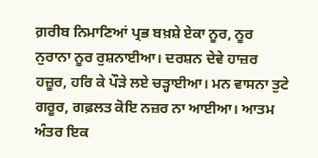ਗ਼ਰੀਬ ਨਿਮਾਣਿਆਂ ਪ੍ਰਭ ਬਖ਼ਸ਼ੇ ਏਕਾ ਨੂਰ, ਨੂਰ ਨੁਰਾਨਾ ਨੂਰ ਰੁਸ਼ਨਾਈਆ। ਦਰਸ਼ਨ ਦੇਵੇ ਹਾਜ਼ਰ ਹਜ਼ੂਰ, ਹਰਿ ਕੇ ਪੌੜੇ ਲਏ ਚੜ੍ਹਾਈਆ। ਮਨ ਵਾਸਨਾ ਤੁਟੇ ਗਰੂਰ, ਗਫ਼ਲਤ ਕੋਇ ਨਜ਼ਰ ਨਾ ਆਈਆ। ਆਤਮ ਅੰਤਰ ਇਕ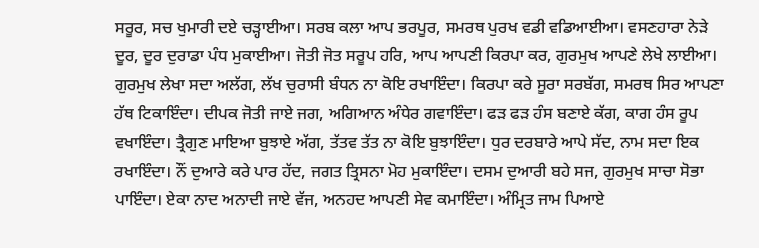ਸਰੂਰ, ਸਚ ਖੁਮਾਰੀ ਦਏ ਚੜ੍ਹਾਈਆ। ਸਰਬ ਕਲਾ ਆਪ ਭਰਪੂਰ, ਸਮਰਥ ਪੁਰਖ ਵਡੀ ਵਡਿਆਈਆ। ਵਸਣਹਾਰਾ ਨੇੜੇ ਦੂਰ, ਦੂਰ ਦੁਰਾਡਾ ਪੰਧ ਮੁਕਾਈਆ। ਜੋਤੀ ਜੋਤ ਸਰੂਪ ਹਰਿ, ਆਪ ਆਪਣੀ ਕਿਰਪਾ ਕਰ, ਗੁਰਮੁਖ ਆਪਣੇ ਲੇਖੇ ਲਾਈਆ। ਗੁਰਮੁਖ ਲੇਖਾ ਸਦਾ ਅਲੱਗ, ਲੱਖ ਚੁਰਾਸੀ ਬੰਧਨ ਨਾ ਕੋਇ ਰਖਾਇੰਦਾ। ਕਿਰਪਾ ਕਰੇ ਸੂਰਾ ਸਰਬੱਗ, ਸਮਰਥ ਸਿਰ ਆਪਣਾ ਹੱਥ ਟਿਕਾਇੰਦਾ। ਦੀਪਕ ਜੋਤੀ ਜਾਏ ਜਗ, ਅਗਿਆਨ ਅੰਧੇਰ ਗਵਾਇੰਦਾ। ਫੜ ਫੜ ਹੰਸ ਬਣਾਏ ਕੱਗ, ਕਾਗ ਹੰਸ ਰੂਪ ਵਖਾਇੰਦਾ। ਤ੍ਰੈਗੁਣ ਮਾਇਆ ਬੁਝਾਏ ਅੱਗ, ਤੱਤਵ ਤੱਤ ਨਾ ਕੋਇ ਬੁਝਾਇੰਦਾ। ਧੁਰ ਦਰਬਾਰੇ ਆਪੇ ਸੱਦ, ਨਾਮ ਸਦਾ ਇਕ ਰਖਾਇੰਦਾ। ਨੌਂ ਦੁਆਰੇ ਕਰੇ ਪਾਰ ਹੱਦ, ਜਗਤ ਤ੍ਰਿਸਨਾ ਮੋਹ ਮੁਕਾਇੰਦਾ। ਦਸਮ ਦੁਆਰੀ ਬਹੇ ਸਜ, ਗੁਰਮੁਖ ਸਾਚਾ ਸੋਭਾ ਪਾਇੰਦਾ। ਏਕਾ ਨਾਦ ਅਨਾਦੀ ਜਾਏ ਵੱਜ, ਅਨਹਦ ਆਪਣੀ ਸੇਵ ਕਮਾਇੰਦਾ। ਅੰਮ੍ਰਿਤ ਜਾਮ ਪਿਆਏ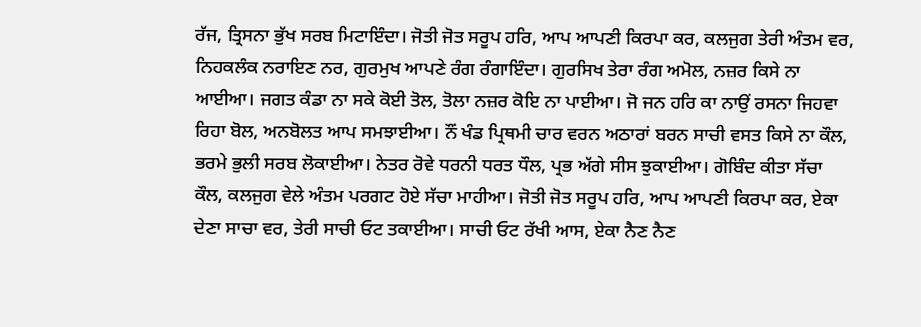ਰੱਜ, ਤ੍ਰਿਸਨਾ ਭੁੱਖ ਸਰਬ ਮਿਟਾਇੰਦਾ। ਜੋਤੀ ਜੋਤ ਸਰੂਪ ਹਰਿ, ਆਪ ਆਪਣੀ ਕਿਰਪਾ ਕਰ, ਕਲਜੁਗ ਤੇਰੀ ਅੰਤਮ ਵਰ, ਨਿਹਕਲੰਕ ਨਰਾਇਣ ਨਰ, ਗੁਰਮੁਖ ਆਪਣੇ ਰੰਗ ਰੰਗਾਇੰਦਾ। ਗੁਰਸਿਖ ਤੇਰਾ ਰੰਗ ਅਮੋਲ, ਨਜ਼ਰ ਕਿਸੇ ਨਾ ਆਈਆ। ਜਗਤ ਕੰਡਾ ਨਾ ਸਕੇ ਕੋਈ ਤੋਲ, ਤੋਲਾ ਨਜ਼ਰ ਕੋਇ ਨਾ ਪਾਈਆ। ਜੋ ਜਨ ਹਰਿ ਕਾ ਨਾਉਂ ਰਸਨਾ ਜਿਹਵਾ ਰਿਹਾ ਬੋਲ, ਅਨਬੋਲਤ ਆਪ ਸਮਝਾਈਆ। ਨੌਂ ਖੰਡ ਪ੍ਰਿਥਮੀ ਚਾਰ ਵਰਨ ਅਠਾਰਾਂ ਬਰਨ ਸਾਚੀ ਵਸਤ ਕਿਸੇ ਨਾ ਕੌਲ, ਭਰਮੇ ਭੁਲੀ ਸਰਬ ਲੋਕਾਈਆ। ਨੇਤਰ ਰੋਵੇ ਧਰਨੀ ਧਰਤ ਧੌਲ, ਪ੍ਰਭ ਅੱਗੇ ਸੀਸ ਝੁਕਾਈਆ। ਗੋਬਿੰਦ ਕੀਤਾ ਸੱਚਾ ਕੌਲ, ਕਲਜੁਗ ਵੇਲੇ ਅੰਤਮ ਪਰਗਟ ਹੋਏ ਸੱਚਾ ਮਾਹੀਆ। ਜੋਤੀ ਜੋਤ ਸਰੂਪ ਹਰਿ, ਆਪ ਆਪਣੀ ਕਿਰਪਾ ਕਰ, ਏਕਾ ਦੇਣਾ ਸਾਚਾ ਵਰ, ਤੇਰੀ ਸਾਚੀ ਓਟ ਤਕਾਈਆ। ਸਾਚੀ ਓਟ ਰੱਖੀ ਆਸ, ਏਕਾ ਨੈਣ ਨੈਣ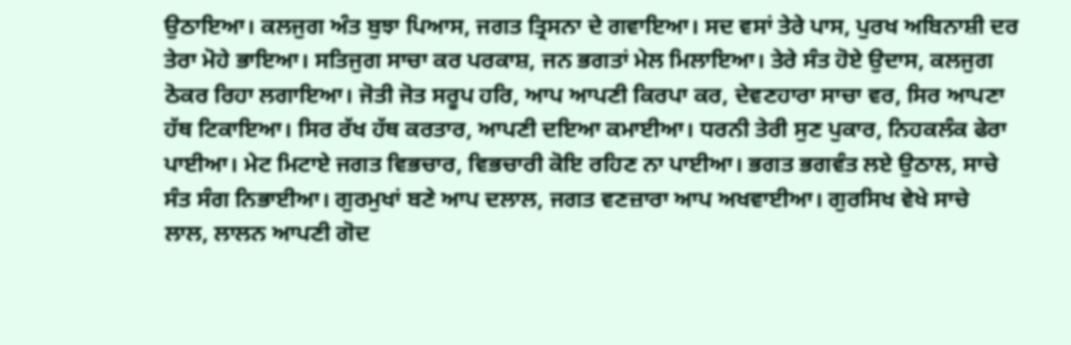ਉਠਾਇਆ। ਕਲਜੁਗ ਅੰਤ ਬੁਝਾ ਪਿਆਸ, ਜਗਤ ਤ੍ਰਿਸਨਾ ਦੇ ਗਵਾਇਆ। ਸਦ ਵਸਾਂ ਤੇਰੇ ਪਾਸ, ਪੁਰਖ ਅਬਿਨਾਸ਼ੀ ਦਰ ਤੇਰਾ ਮੋਹੇ ਭਾਇਆ। ਸਤਿਜੁਗ ਸਾਚਾ ਕਰ ਪਰਕਾਸ਼, ਜਨ ਭਗਤਾਂ ਮੇਲ ਮਿਲਾਇਆ। ਤੇਰੇ ਸੰਤ ਹੋਏ ਉਦਾਸ, ਕਲਜੁਗ ਠੋਕਰ ਰਿਹਾ ਲਗਾਇਆ। ਜੋਤੀ ਜੋਤ ਸਰੂਪ ਹਰਿ, ਆਪ ਆਪਣੀ ਕਿਰਪਾ ਕਰ, ਦੇਵਣਹਾਰਾ ਸਾਚਾ ਵਰ, ਸਿਰ ਆਪਣਾ ਹੱਥ ਟਿਕਾਇਆ। ਸਿਰ ਰੱਖ ਹੱਥ ਕਰਤਾਰ, ਆਪਣੀ ਦਇਆ ਕਮਾਈਆ। ਧਰਨੀ ਤੇਰੀ ਸੁਣ ਪੁਕਾਰ, ਨਿਹਕਲੰਕ ਫੇਰਾ ਪਾਈਆ। ਮੇਟ ਮਿਟਾਏ ਜਗਤ ਵਿਭਚਾਰ, ਵਿਭਚਾਰੀ ਕੋਇ ਰਹਿਣ ਨਾ ਪਾਈਆ। ਭਗਤ ਭਗਵੰਤ ਲਏ ਉਠਾਲ, ਸਾਚੇ ਸੰਤ ਸੰਗ ਨਿਭਾਈਆ। ਗੁਰਮੁਖਾਂ ਬਣੇ ਆਪ ਦਲਾਲ, ਜਗਤ ਵਣਜ਼ਾਰਾ ਆਪ ਅਖਵਾਈਆ। ਗੁਰਸਿਖ ਵੇਖੇ ਸਾਚੇ ਲਾਲ, ਲਾਲਨ ਆਪਣੀ ਗੋਦ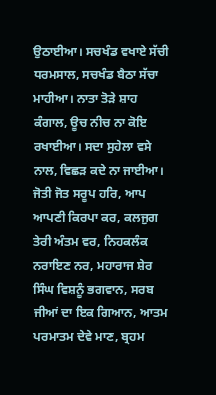ਉਠਾਈਆ। ਸਚਖੰਡ ਵਖਾਏ ਸੱਚੀ ਧਰਮਸਾਲ, ਸਚਖੰਡ ਬੈਠਾ ਸੱਚਾ ਮਾਹੀਆ। ਨਾਤਾ ਤੋੜੇ ਸ਼ਾਹ ਕੰਗਾਲ, ਊਚ ਨੀਚ ਨਾ ਕੋਇ ਰਖਾਈਆ। ਸਦਾ ਸੁਹੇਲਾ ਵਸੇ ਨਾਲ, ਵਿਛੜ ਕਦੇ ਨਾ ਜਾਈਆ। ਜੋਤੀ ਜੋਤ ਸਰੂਪ ਹਰਿ, ਆਪ ਆਪਣੀ ਕਿਰਪਾ ਕਰ, ਕਲਜੁਗ ਤੇਰੀ ਅੰਤਮ ਵਰ, ਨਿਹਕਲੰਕ ਨਰਾਇਣ ਨਰ, ਮਹਾਰਾਜ ਸ਼ੇਰ ਸਿੰਘ ਵਿਸ਼ਨੂੰ ਭਗਵਾਨ, ਸਰਬ ਜੀਆਂ ਦਾ ਇਕ ਗਿਆਨ, ਆਤਮ ਪਰਮਾਤਮ ਦੇਵੇ ਮਾਣ, ਬ੍ਰਹਮ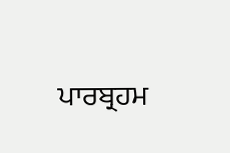ਪਾਰਬ੍ਰਹਮ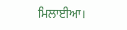ਮਿਲਾਈਆ।